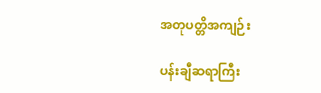အတုပတ္တိအကျဉ်း

ပန်းချီဆရာကြီး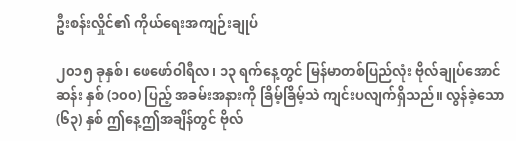ဦးစန်းလှိုင်၏ ကိုယ်ရေးအကျဉ်းချုပ်

၂၀၁၅ ခုနှစ်၊ ဖေဖော်ဝါရီလ၊ ၁၃ ရက်နေ့တွင် မြန်မာတစ်ပြည်လုံး ဗိုလ်ချုပ်အောင်ဆန်း နှစ် (၁၀၀) ပြည့် အခမ်းအနားကို ခြိမ့်ခြိမ့်သဲ ကျင်းပလျက်ရှိသည်။ လွန်ခဲ့သော (၆၃) နှစ် ဤနေ့ဤအချိန်တွင် ဗိုလ်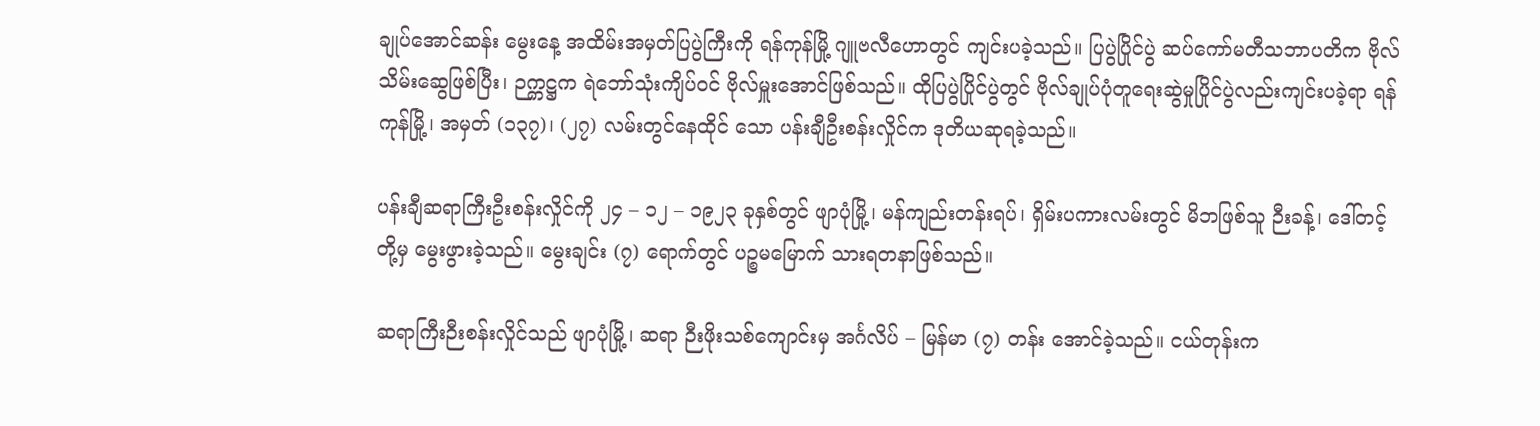ချုပ်အောင်ဆန်း မွေးနေ့ အထိမ်းအမှတ်ပြပွဲကြီးကို ရန်ကုန်မြို့ ဂျူဗလီဟောတွင် ကျင်းပခဲ့သည်။ ပြပွဲပြိုင်ပွဲ ဆပ်ကော်မတီသဘာပတိက ဗိုလ်သိမ်းဆွေဖြစ်ပြီး၊ ဉက္ကဋ္ဌက ရဲဘော်သုံးကျိပ်ဝင် ဗိုလ်မှူးအောင်ဖြစ်သည်။ ထိုပြပွဲပြိုင်ပွဲတွင် ဗိုလ်ချုပ်ပုံတူရေးဆွဲမှုပြိုင်ပွဲလည်းကျင်းပခဲ့ရာ ရန်ကုန်မြို့၊ အမှတ် (၁၃၇)၊ (၂၇) လမ်းတွင်နေထိုင် သော ပန်းချီဦးစန်းလှိုင်က ဒုတိယဆုရခဲ့သည်။

ပန်းချီဆရာကြီးဦးစန်းလှိုင်ကို ၂၄ – ၁၂ – ၁၉၂၃ ခုနှစ်တွင် ဖျာပုံမြို့၊ မန်ကျည်းတန်းရပ်၊ ရှိမ်းပကားလမ်းတွင် မိဘဖြစ်သူ ဉီးခန့်၊ ဒေါ်တင့်တို့မှ မွေးဖွားခဲ့သည်။ မွေးချင်း (၇) ရောက်တွင် ပဉ္စမမြောက် သားရတနာဖြစ်သည်။

ဆရာကြီးဉီးစန်းလှိုင်သည် ဖျာပုံမြို့၊ ဆရာ ဉီးဖိုးသစ်ကျောင်းမှ အင်္ဂလိပ် – မြန်မာ (၇) တန်း အောင်ခဲ့သည်။ ငယ်တုန်းက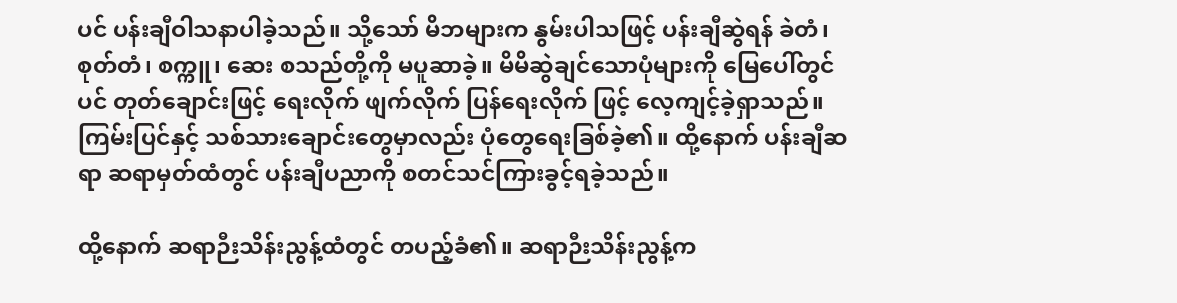ပင် ပန်းချီဝါသနာပါခဲ့သည်။ သို့သော် မိဘများက နွမ်းပါသဖြင့် ပန်းချီဆွဲရန် ခဲတံ၊ စုတ်တံ၊ စက္ကူ၊ ဆေး စသည်တို့ကို မပူဆာခဲ့။ မိမိဆွဲချင်သောပုံများကို မြေပေါ်တွင်ပင် တုတ်ချောင်းဖြင့် ရေးလိုက် ဖျက်လိုက် ပြန်ရေးလိုက် ဖြင့် လေ့ကျင့်ခဲ့ရှာသည်။ ကြမ်းပြင်နှင့် သစ်သားချောင်းတွေမှာလည်း ပုံတွေရေးခြစ်ခဲ့၏။ ထို့နောက် ပန်းချီဆရာ ဆရာမှတ်ထံတွင် ပန်းချီပညာကို စတင်သင်ကြားခွင့်ရခဲ့သည်။

ထို့နောက် ဆရာဉီးသိန်းညွန့်ထံတွင် တပည့်ခံ၏။ ဆရာဉီးသိန်းညွန့်က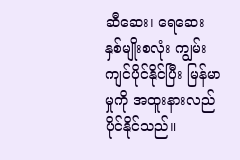ဆီဆေး၊ ရေဆေး နှစ်မျိုးစလုံး ကျွမ်းကျင်ပိုင်နိုင်ပြီး မြန်မာမှုကို အထူးနားလည်ပိုင်နိုင်သည်။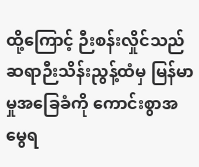ထို့ကြောင့် ဉီးစန်းလှိုင်သည် ဆရာဉီးသိန်းညွန့်ထံမှ မြန်မာမှုအခြေခံကို ကောင်းစွာအမွေရ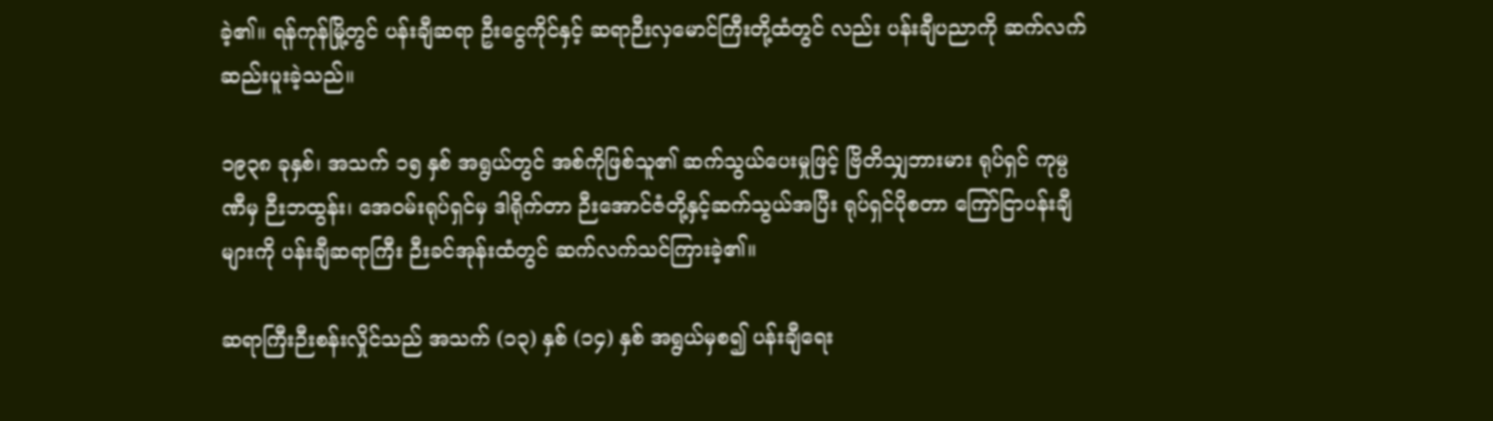ခဲ့၏။ ရန်ကုန်မြို့တွင် ပန်းချီဆရာ ဦးငွေကိုင်နှင့် ဆရာဉီးလှမောင်ကြီးတို့ထံတွင် လည်း ပန်းချီပညာကို ဆက်လက်ဆည်းပူးခဲ့သည်။

၁၉၃၈ ခုနှစ်၊ အသက် ၁၅ နှစ် အရွယ်တွင် အစ်ကိုဖြစ်သူ၏ ဆက်သွယ်ပေးမှုဖြင့် ဗြိတိသျှဘားမား ရုပ်ရှင် ကုမ္ပဏီမှ ဉီးဘထွန်း၊ အေဝမ်းရုပ်ရှင်မှ ဒါရိုက်တာ ဉီးအောင်ဇံတို့နှင့်ဆက်သွယ်အပြီး ရုပ်ရှင်ပိုစတာ ကြော်ငြာပန်းချီ များကို ပန်းချီဆရာကြီး ဉီးခင်အုန်းထံတွင် ဆက်လက်သင်ကြားခဲ့၏။

ဆရာကြီးဉီးစန်းလှိုင်သည် အသက် (၁၃) နှစ် (၁၄) နှစ် အရွယ်မှစ၍ ပန်းချီရေး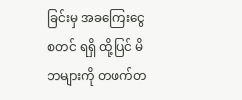ခြင်းမှ အခကြေးငွေ စတင် ရရှိ ထို့ပြင် မိဘများကို တဖက်တ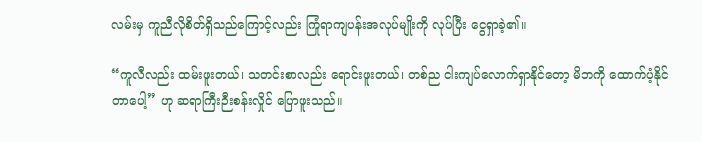လမ်းမှ ကူညီလိုစိတ်ရှိသည်ကြောင့်လည်း ကြုံရာကျပန်းအလုပ်မျိုးကို လုပ်ပြီး ငွေရှာခဲ့၏။

“ကူလီလည်း ထမ်းဖူးတယ်၊ သတင်းစာလည်း ရောင်းဖူးတယ်၊ တစ်ည ငါးကျပ်လောက်ရှာနိုင်တော့ မိဘကို ထောက်ပံ့နိုင်တာပေါ့” ဟု ဆရာကြီးဉီးစန်းလှိုင် ပြောဖူးသည်။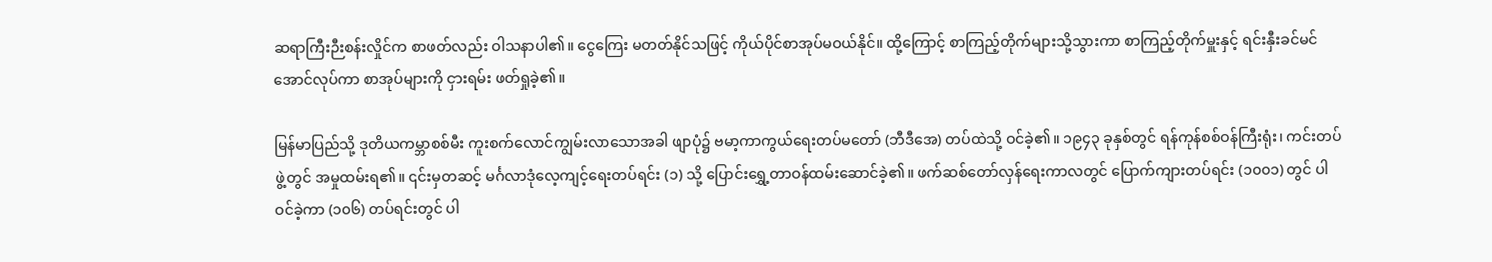ဆရာကြီးဉီးစန်းလှိုင်က စာဖတ်လည်း ဝါသနာပါ၏။ ငွေကြေး မတတ်နိုင်သဖြင့် ကိုယ်ပိုင်စာအုပ်မဝယ်နိုင်။ ထို့ကြောင့် စာကြည့်တိုက်များသို့သွားကာ စာကြည့်တိုက်မှူးနှင့် ရင်းနှီးခင်မင်အောင်လုပ်ကာ စာအုပ်များကို ငှားရမ်း ဖတ်ရှုခဲ့၏။

မြန်မာပြည်သို့ ဒုတိယကမ္ဘာစစ်မီး ကူးစက်လောင်ကျွမ်းလာသောအခါ ဖျာပုံ၌ ဗမာ့ကာကွယ်ရေးတပ်မတော် (ဘီဒီအေ) တပ်ထဲသို့ ဝင်ခဲ့၏။ ၁၉၄၃ ခုနှစ်တွင် ရန်ကုန်စစ်ဝန်ကြီးရုံး၊ ကင်းတပ်ဖွဲ့တွင် အမှုထမ်းရ၏။ ၎င်းမှတဆင့် မင်္ဂလာဒုံလေ့ကျင့်ရေးတပ်ရင်း (၁) သို့ ပြောင်းရွှေ့တာဝန်ထမ်းဆောင်ခဲ့၏။ ဖက်ဆစ်တော်လှန်ရေးကာလတွင် ပြောက်ကျားတပ်ရင်း (၁၀၀၁) တွင် ပါဝင်ခဲ့ကာ (၁၀၆) တပ်ရင်းတွင် ပါ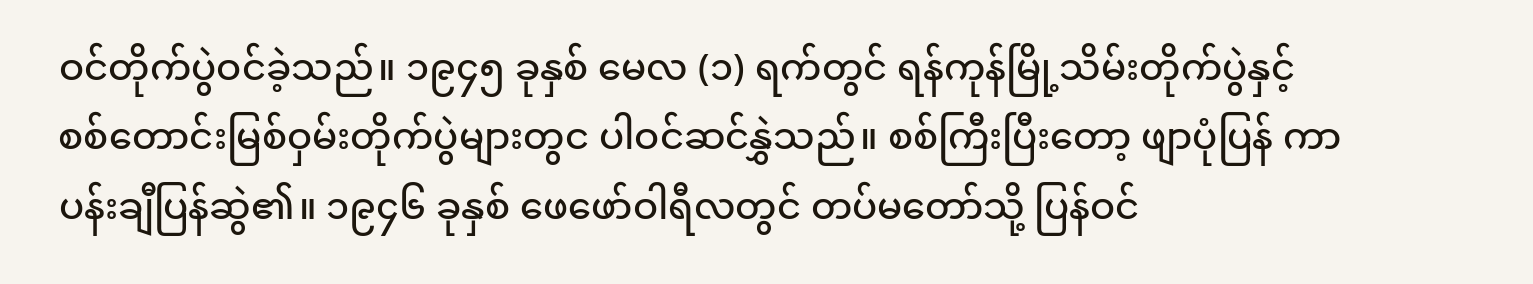ဝင်တိုက်ပွဲဝင်ခဲ့သည်။ ၁၉၄၅ ခုနှစ် မေလ (၁) ရက်တွင် ရန်ကုန်မြို့သိမ်းတိုက်ပွဲနှင့် စစ်တောင်းမြစ်ဝှမ်းတိုက်ပွဲများတွင ပါဝင်ဆင်နွှဲသည်။ စစ်ကြီးပြီးတော့ ဖျာပုံပြန် ကာ ပန်းချီပြန်ဆွဲ၏။ ၁၉၄၆ ခုနှစ် ဖေဖော်ဝါရီလတွင် တပ်မတော်သို့ ပြန်ဝင်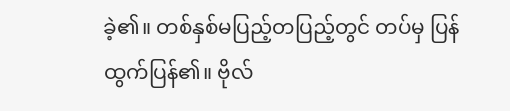ခဲ့၏။ တစ်နှစ်မပြည့်တပြည့်တွင် တပ်မှ ပြန်ထွက်ပြန်၏။ ဗိုလ်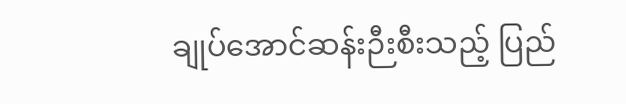ချုပ်အောင်ဆန်းဉီးစီးသည့် ပြည်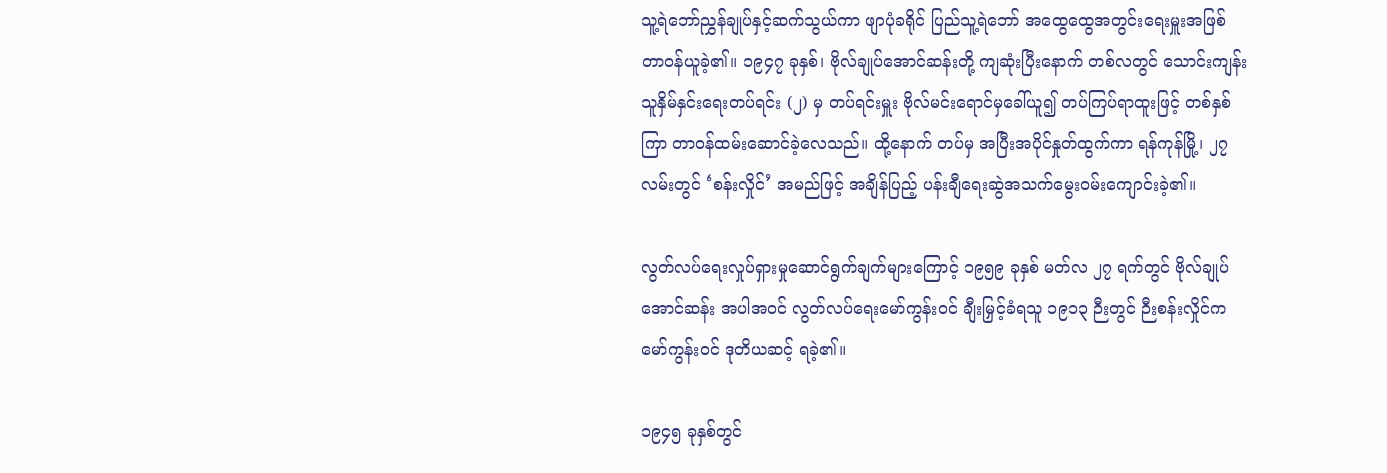သူ့ရဲဘော်ညွှန်ချုပ်နှင့်ဆက်သွယ်ကာ ဖျာပုံခရိုင် ပြည်သူ့ရဲဘော် အထွေထွေအတွင်းရေးမှူးအဖြစ် တာဝန်ယူခဲ့၏။ ၁၉၄၇ ခုနှစ်၊ ဗိုလ်ချုပ်အောင်ဆန်းတို့ ကျဆုံးပြီးနောက် တစ်လတွင် သောင်းကျန်းသူနှိမ်နှင်းရေးတပ်ရင်း (၂) မှ တပ်ရင်းမှူး ဗိုလ်မင်းရောင်မှခေါ်ယူ၍ တပ်ကြပ်ရာထူးဖြင့် တစ်နှစ်ကြာ တာဝန်ထမ်းဆောင်ခဲ့လေသည်။ ထို့နောက် တပ်မှ အပြီးအပိုင်နှုတ်ထွက်ကာ ရန်ကုန်မြို့၊ ၂၇ လမ်းတွင် ‘စန်းလှိုင်’ အမည်ဖြင့် အချိန်ပြည့် ပန်းချီရေးဆွဲအသက်မွေးဝမ်းကျောင်းခဲ့၏။

လွတ်လပ်ရေးလှုပ်ရှားမှုဆောင်ရွက်ချက်များကြောင့် ၁၉၅၉ ခုနှစ် မတ်လ ၂၇ ရက်တွင် ဗိုလ်ချုပ်အောင်ဆန်း အပါအဝင် လွတ်လပ်ရေးမော်ကွန်းဝင် ချီးမြှင့်ခံရသူ ၁၉၁၃ ဉီးတွင် ဉီးစန်းလှိုင်က မော်ကွန်းဝင် ဒုတိယဆင့် ရခဲ့၏။

၁၉၄၅ ခုနှစ်တွင်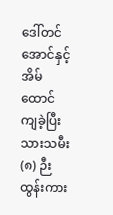ဒေါ်တင်အောင်နှင့် အိမ်ထောင်ကျခဲ့ပြီး သားသမီး (၈) ဉီး ထွန်းကား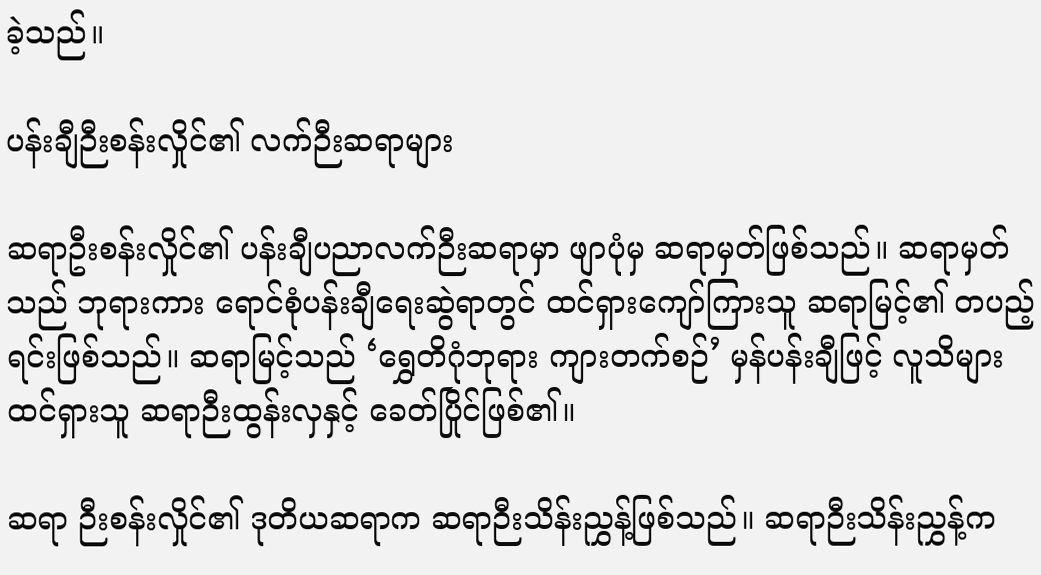ခဲ့သည်။

ပန်းချီဉီးစန်းလှိုင်၏ လက်ဉီးဆရာများ

ဆရာဦးစန်းလှိုင်၏ ပန်းချီပညာလက်ဉီးဆရာမှာ ဖျာပုံမှ ဆရာမှတ်ဖြစ်သည်။ ဆရာမှတ်သည် ဘုရားကား ရောင်စုံပန်းချီရေးဆွဲရာတွင် ထင်ရှားကျော်ကြားသူ ဆရာမြင့်၏ တပည့်ရင်းဖြစ်သည်။ ဆရာမြင့်သည် ‘ရွှေတိဂုံဘုရား ကျားတက်စဉ်’ မှန်ပန်းချီဖြင့် လူသိများ ထင်ရှားသူ ဆရာဉီးထွန်းလှနှင့် ခေတ်ပြိုင်ဖြစ်၏။

ဆရာ ဉီးစန်းလှိုင်၏ ဒုတိယဆရာက ဆရာဉီးသိန်းညွှန့်ဖြစ်သည်။ ဆရာဉီးသိန်းညွှန့်က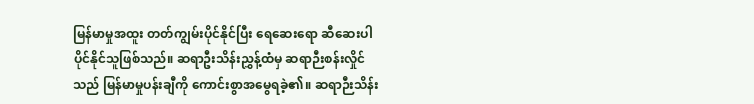မြန်မာမှုအထူး တတ်ကျွမ်းပိုင်နိုင်ပြီး ရေဆေးရော ဆီဆေးပါ ပိုင်နိုင်သူဖြစ်သည်။ ဆရာဦးသိန်းညွှန့်ထံမှ ဆရာဉီးစန်းလှိုင်သည် မြန်မာမှုပန်းချီကို ကောင်းစွာအမွေရခဲ့၏။ ဆရာဉီးသိန်း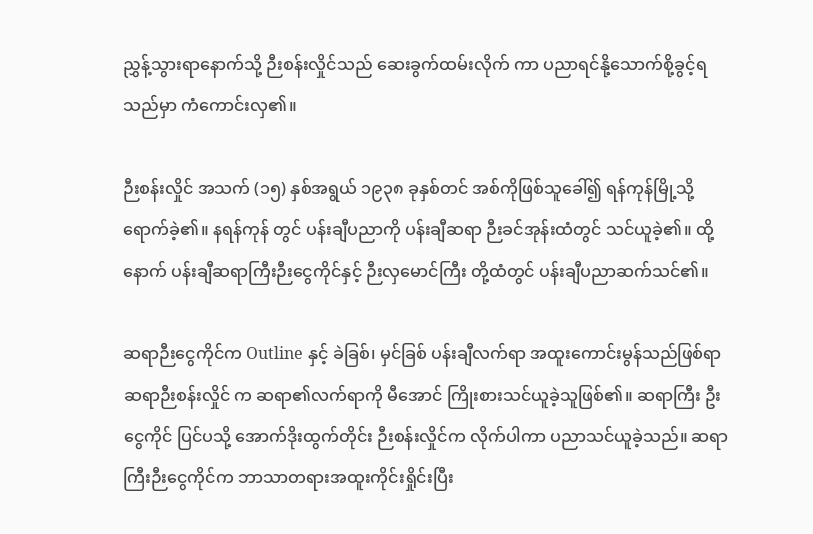ညွှန့်သွားရာနောက်သို့ ဉီးစန်းလှိုင်သည် ဆေးခွက်ထမ်းလိုက် ကာ ပညာရင်နို့သောက်စို့ခွင့်ရသည်မှာ ကံကောင်းလှ၏။

ဉီးစန်းလှိုင် အသက် (၁၅) နှစ်အရွယ် ၁၉၃၈ ခုနှစ်တင် အစ်ကိုဖြစ်သူခေါ်၍ ရန်ကုန်မြို့သို့ ရောက်ခဲ့၏။ နရန်ကုန် တွင် ပန်းချီပညာကို ပန်းချီဆရာ ဉီးခင်အုန်းထံတွင် သင်ယူခဲ့၏။ ထို့နောက် ပန်းချီဆရာကြီးဉီးငွေကိုင်နှင့် ဉီးလှမောင်ကြီး တို့ထံတွင် ပန်းချီပညာဆက်သင်၏။

ဆရာဉီးငွေကိုင်က Outline နှင့် ခဲခြစ်၊ မှင်ခြစ် ပန်းချီလက်ရာ အထူးကောင်းမွန်သည်ဖြစ်ရာ ဆရာဉီးစန်းလှိုင် က ဆရာ၏လက်ရာကို မီအောင် ကြိုးစားသင်ယူခဲ့သူဖြစ်၏။ ဆရာကြီး ဦးငွေကိုင် ပြင်ပသို့ အောက်ဒိုးထွက်တိုင်း ဉီးစန်းလှိုင်က လိုက်ပါကာ ပညာသင်ယူခဲ့သည်။ ဆရာကြီးဉီးငွေကိုင်က ဘာသာတရားအထူးကိုင်းရှိုင်းပြီး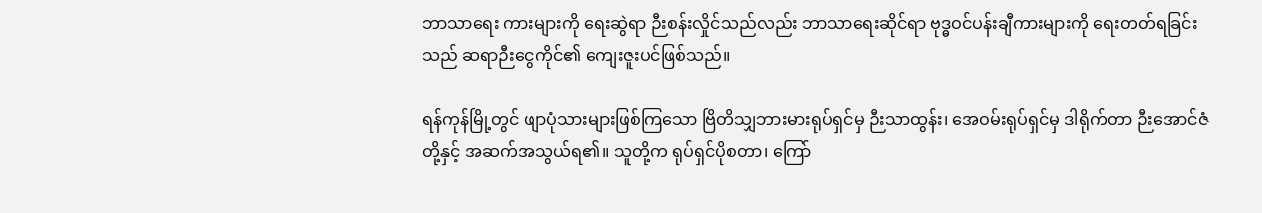ဘာသာရေး ကားများကို ရေးဆွဲရာ ဉီးစန်းလှိုင်သည်လည်း ဘာသာရေးဆိုင်ရာ ဗုဒ္ဓဝင်ပန်းချီကားများကို ရေးတတ်ရခြင်းသည် ဆရာဉီးငွေကိုင်၏ ကျေးဇူးပင်ဖြစ်သည်။

ရန်ကုန်မြို့တွင် ဖျာပုံသားများဖြစ်ကြသော ဗြိတိသျှဘားမားရုပ်ရှင်မှ ဉီးသာထွန်း၊ အေဝမ်းရုပ်ရှင်မှ ဒါရိုက်တာ ဉီးအောင်ဇံတို့နှင့် အဆက်အသွယ်ရ၏။ သူတို့က ရုပ်ရှင်ပိုစတာ၊ ကြော်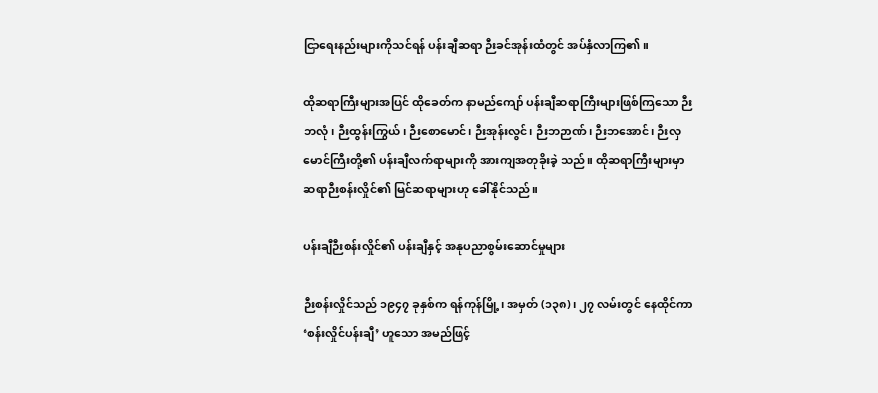ငြာရေးနည်းများကိုသင်ရန် ပန်းချီဆရာ ဉီးခင်အုန်းထံတွင် အပ်နှံလာကြ၏။

ထိုဆရာကြီးများအပြင် ထိုခေတ်က နာမည်ကျော် ပန်းချီဆရာကြီးများဖြစ်ကြသော ဉီးဘလုံ၊ ဉီးထွန်းကြွယ်၊ ဉီးစောမောင်၊ ဉီးအုန်းလွင်၊ ဉီးဘဉာဏ်၊ ဉီးဘအောင်၊ ဉီးလှမောင်ကြီးတို့၏ ပန်းချီလက်ရာများကို အားကျအတုခိုးခဲ့ သည်။ ထိုဆရာကြီးများမှာ ဆရာဉီးစန်းလှိုင်၏ မြင်ဆရာများဟု ခေါ်နိုင်သည်။

ပန်းချီဉီးစန်းလှိုင်၏ ပန်းချီနှင့် အနုပညာစွမ်းဆောင်မှုများ

ဉီးစန်းလှိုင်သည် ၁၉၄၇ ခုနှစ်က ရန်ကုန်မြို့၊ အမှတ် (၁၃၈)၊ ၂၇ လမ်းတွင် နေထိုင်ကာ ‘စန်းလှိုင်ပန်းချီ’ ဟူသော အမည်ဖြင့်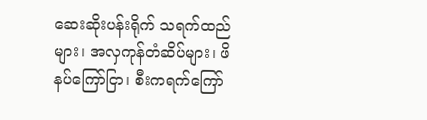ဆေးဆိုးပန်းရိုက် သရက်ထည်များ၊ အလှကုန်တံဆိပ်များ၊ ဖိနပ်ကြော်ငြာ၊ စီးကရက်ကြော်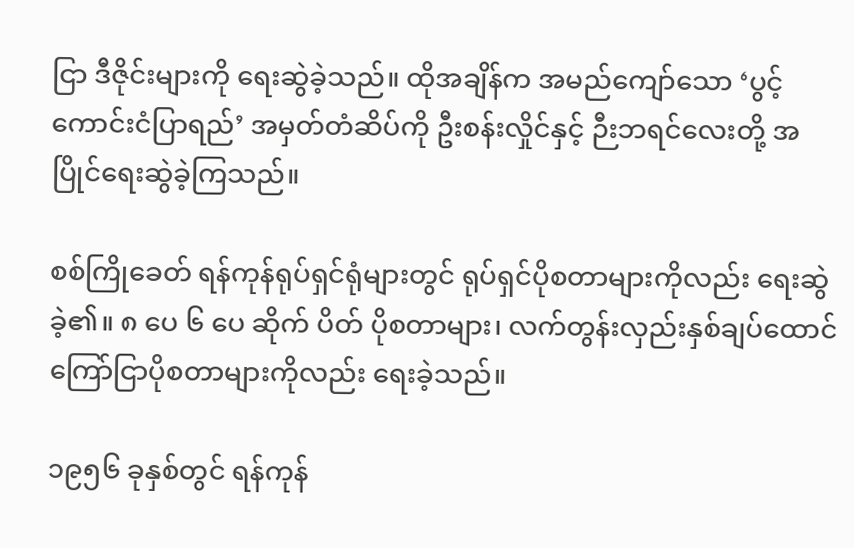ငြာ ဒီဇိုင်းများကို ရေးဆွဲခဲ့သည်။ ထိုအချိန်က အမည်ကျော်သော ‘ပွင့်ကောင်းငံပြာရည်’ အမှတ်တံဆိပ်ကို ဦးစန်းလှိုင်နှင့် ဉီးဘရင်လေးတို့ အပြိုင်ရေးဆွဲခဲ့ကြသည်။

စစ်ကြိုခေတ် ရန်ကုန်ရုပ်ရှင်ရုံများတွင် ရုပ်ရှင်ပိုစတာများကိုလည်း ရေးဆွဲခဲ့၏။ ၈ ပေ ၆ ပေ ဆိုက် ပိတ် ပိုစတာများ၊ လက်တွန်းလှည်းနှစ်ချပ်ထောင် ကြော်ငြာပိုစတာများကိုလည်း ရေးခဲ့သည်။

၁၉၅၆ ခုနှစ်တွင် ရန်ကုန်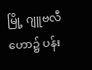မြို့ ဂျူဗလီဟော၌ ပန်း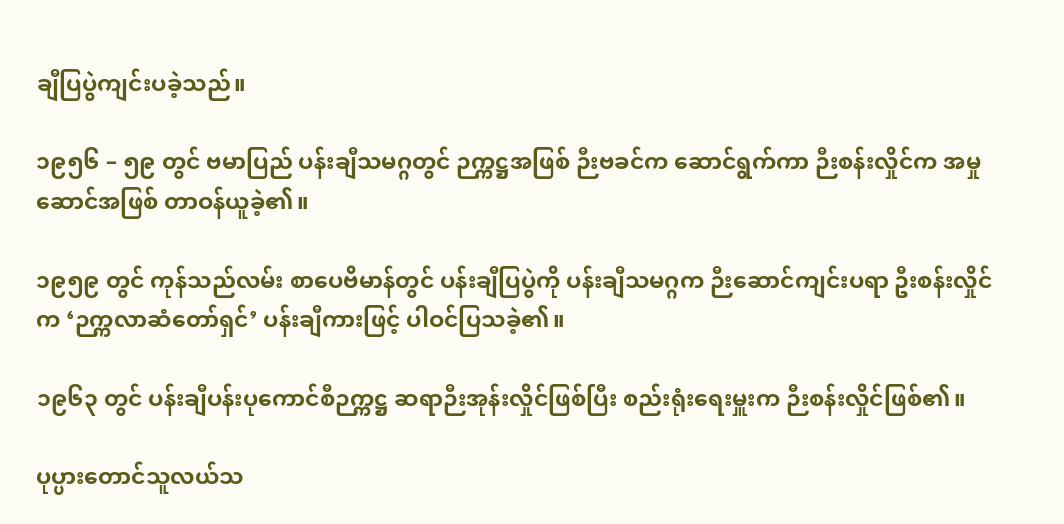ချီပြပွဲကျင်းပခဲ့သည်။

၁၉၅၆ – ၅၉ တွင် ဗမာပြည် ပန်းချီသမဂ္ဂတွင် ဉက္ကဋ္ဌအဖြစ် ဉီးဗခင်က ဆောင်ရွက်ကာ ဉီးစန်းလှိုင်က အမှုဆောင်အဖြစ် တာဝန်ယူခဲ့၏။

၁၉၅၉ တွင် ကုန်သည်လမ်း စာပေဗိမာန်တွင် ပန်းချီပြပွဲကို ပန်းချီသမဂ္ဂက ဉီးဆောင်ကျင်းပရာ ဦးစန်းလှိုင်က ‘ဉက္ကလာဆံတော်ရှင်’ ပန်းချီကားဖြင့် ပါဝင်ပြသခဲ့၏။

၁၉၆၃ တွင် ပန်းချီပန်းပုကောင်စီဉက္ကဋ္ဌ ဆရာဉီးအုန်းလှိုင်ဖြစ်ပြီး စည်းရုံးရေးမှူးက ဉီးစန်းလှိုင်ဖြစ်၏။

ပုပ္ပားတောင်သူလယ်သ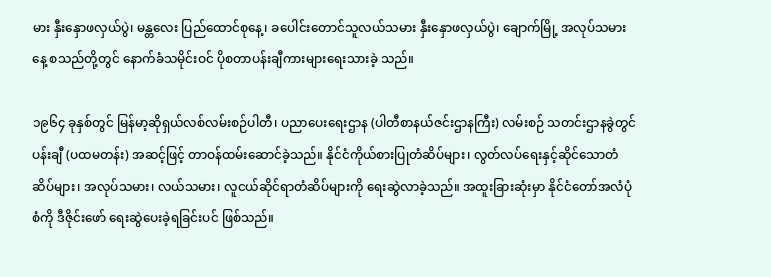မား နှီးနှောဖလှယ်ပွဲ၊ မန္တလေး ပြည်ထောင်စုနေ့၊ ခပေါင်းတောင်သူလယ်သမား နှီးနှောဖလှယ်ပွဲ၊ ချောက်မြို့ အလုပ်သမားနေ့ စသည်တို့တွင် နောက်ခံသမိုင်းဝင် ပိုစတာပန်းချီကားများရေးသားခဲ့ သည်။

၁၉၆၄ ခုနှစ်တွင် မြန်မာ့ဆိုရှယ်လစ်လမ်းစဉ်ပါတီ၊ ပညာပေးရေးဌာန (ပါတီစာနယ်ဇင်းဌာနကြီး) လမ်းစဉ် သတင်းဌာနခွဲတွင် ပန်းချီ (ပထမတန်း) အဆင့်ဖြင့် တာဝန်ထမ်းဆောင်ခဲ့သည်။ နိုင်ငံကိုယ်စားပြုတံဆိပ်များ၊ လွတ်လပ်ရေးနှင့်ဆိုင်သောတံဆိပ်များ၊ အလုပ်သမား၊ လယ်သမား၊ လူငယ်ဆိုင်ရာတံဆိပ်များကို ရေးဆွဲလာခဲ့သည်။ အထူးခြားဆုံးမှာ နိုင်ငံတော်အလံပုံစံကို ဒီဇိုင်းဖော် ရေးဆွဲပေးခဲ့ရခြင်းပင် ဖြစ်သည်။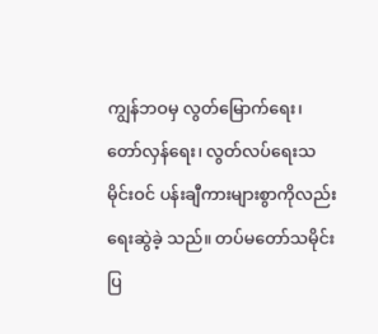ကျွန်ဘဝမှ လွတ်မြောက်ရေး၊ တော်လှန်ရေး၊ လွတ်လပ်ရေးသမိုင်းဝင် ပန်းချီကားများစွာကိုလည်း ရေးဆွဲခဲ့ သည်။ တပ်မတော်သမိုင်းပြ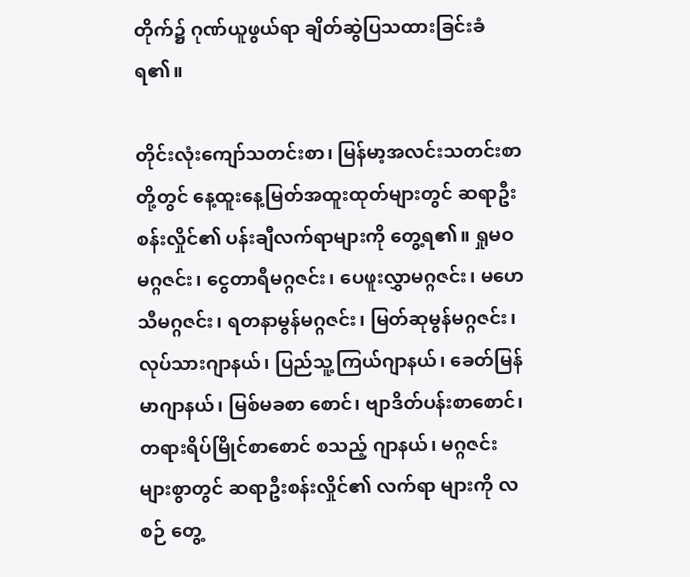တိုက်၌ ဂုဏ်ယူဖွယ်ရာ ချိတ်ဆွဲပြသထားခြင်းခံရ၏။

တိုင်းလုံးကျော်သတင်းစာ၊ မြန်မာ့အလင်းသတင်းစာတို့တွင် နေ့ထူးနေ့မြတ်အထူးထုတ်များတွင် ဆရာဦးစန်းလှိုင်၏ ပန်းချီလက်ရာများကို တွေ့ရ၏။ ရှုမဝမဂ္ဂဇင်း၊ ငွေတာရီမဂ္ဂဇင်း၊ ပေဖူးလွှာမဂ္ဂဇင်း၊ မဟေသီမဂ္ဂဇင်း၊ ရတနာမွန်မဂ္ဂဇင်း၊ မြတ်ဆုမွန်မဂ္ဂဇင်း၊ လုပ်သားဂျာနယ်၊ ပြည်သူ့ကြယ်ဂျာနယ်၊ ခေတ်မြန်မာဂျာနယ်၊ မြစ်မခစာ စောင်၊ ဗျာဒိတ်ပန်းစာစောင်၊ တရားရိပ်မြိုင်စာစောင် စသည့် ဂျာနယ်၊ မဂ္ဂဇင်းများစွာတွင် ဆရာဦးစန်းလှိုင်၏ လက်ရာ များကို လစဉ် တွေ့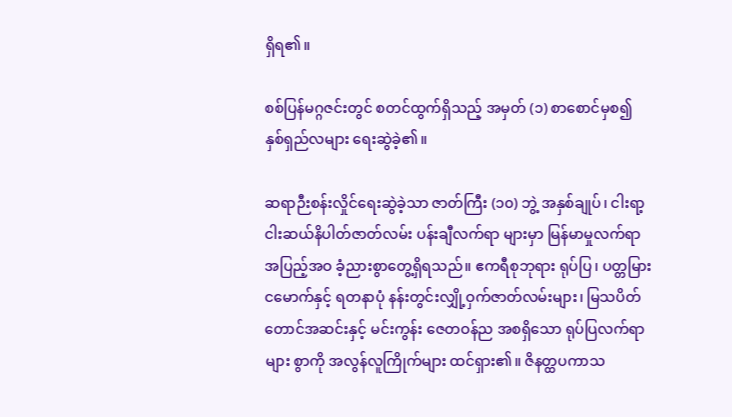ရှိရ၏။

စစ်ပြန်မဂ္ဂဇင်းတွင် စတင်ထွက်ရှိသည့် အမှတ် (၁) စာစောင်မှစ၍ နှစ်ရှည်လများ ရေးဆွဲခဲ့၏။

ဆရာဉီးစန်းလှိုင်ရေးဆွဲခဲ့သာ ဇာတ်ကြီး (၁၀) ဘွဲ့ အနှစ်ချုပ်၊ ငါးရာ့ငါးဆယ်နိပါတ်ဇာတ်လမ်း ပန်းချီလက်ရာ များမှာ မြန်မာမှုလက်ရာ အပြည့်အဝ ခံ့ညားစွာတွေ့ရှိရသည်။ ဧကရီစုဘုရား ရုပ်ပြ၊ ပတ္တမြားငမောက်နှင့် ရတနာပုံ နန်းတွင်းလျှို့ဝှက်ဇာတ်လမ်းများ၊ မြသပိတ်တောင်အဆင်းနှင့် မင်းကွန်း ဇေတဝန်ည အစရှိသော ရုပ်ပြလက်ရာများ စွာကို အလွန်လူကြိုက်များ ထင်ရှား၏။ ဇိနတ္ထပကာသ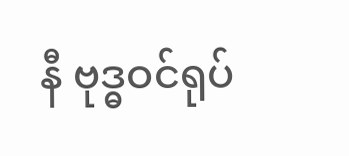နီ ဗုဒ္ဓဝင်ရုပ်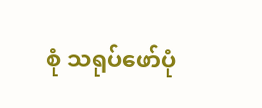စုံ သရုပ်ဖော်ပုံ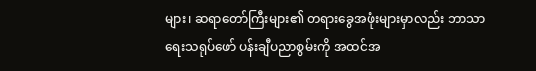များ၊ ဆရာတော်ကြီးများ၏ တရားခွေအဖုံးများမှာလည်း ဘာသာရေးသရုပ်ဖော် ပန်းချီပညာစွမ်းကို အထင်အ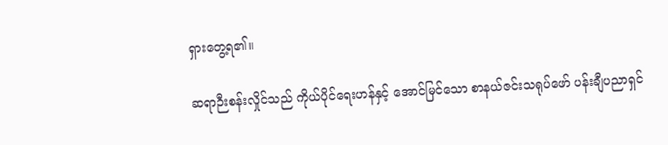ရှားတွေ့ရ၏။

ဆရာဉီးစန်းလှိုင်သည် ကိုယ်ပိုင်ရေးဟန်နှင့် အောင်မြင်သော စာနယ်ဇင်းသရုပ်ဖော် ပန်းချီပညာရှင်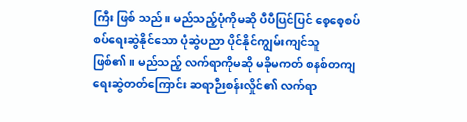ကြီး ဖြစ် သည်။ မည်သည့်ပုံကိုမဆို ပီပီပြင်ပြင် စေ့စေ့စပ်စပ်ရေးဆွဲနိုင်သော ပုံဆွဲပညာ ပိုင်နိုင်ကျွမ်းကျင်သူ ဖြစ်၏။ မည်သည့် လက်ရာကိုမဆို မခိုမကတ် စနစ်တကျရေးဆွဲတတ်ကြောင်း ဆရာဉီးစန်းလှိုင်၏ လက်ရာ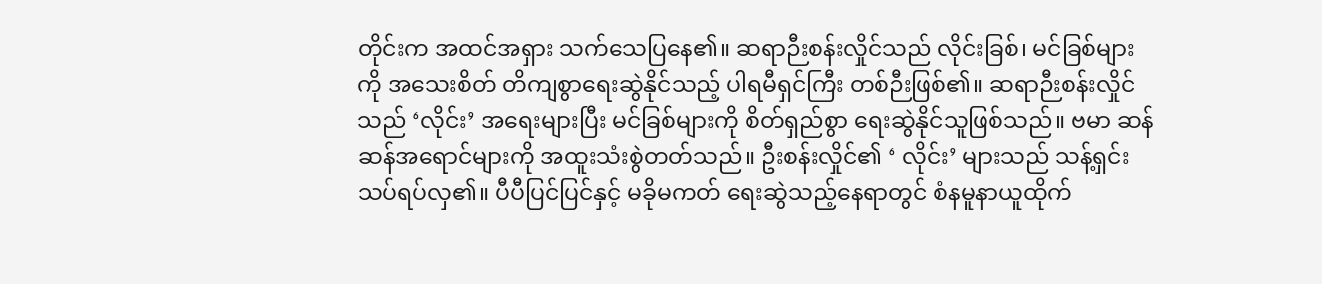တိုင်းက အထင်အရှား သက်သေပြနေ၏။ ဆရာဉီးစန်းလှိုင်သည် လိုင်းခြစ်၊ မင်ခြစ်များကို အသေးစိတ် တိကျစွာရေးဆွဲနိုင်သည့် ပါရမီရှင်ကြီး တစ်ဉီးဖြစ်၏။ ဆရာဉီးစန်းလှိုင်သည် ‘လိုင်း’ အရေးများပြီး မင်ခြစ်များကို စိတ်ရှည်စွာ ရေးဆွဲနိုင်သူဖြစ်သည်။ ဗမာ ဆန်ဆန်အရောင်များကို အထူးသံးစွဲတတ်သည်။ ဦးစန်းလှိုင်၏ ‘ လိုင်း’ များသည် သန့်ရှင်းသပ်ရပ်လှ၏။ ပီပီပြင်ပြင်နှင့် မခိုမကတ် ရေးဆွဲသည့်နေရာတွင် စံနမူနာယူထိုက်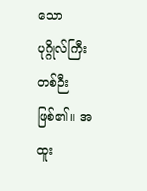သော ပုဂ္ဂိုလ်ကြီးတစ်ဉီးဖြစ်၏။ အထူး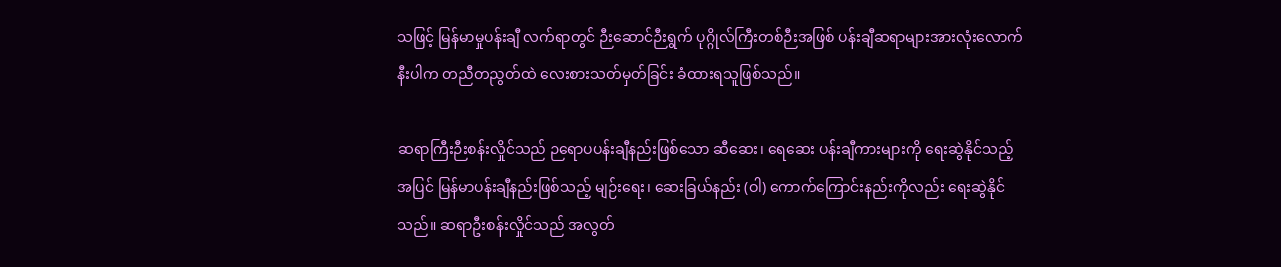သဖြင့် မြန်မာမှုပန်းချီ လက်ရာတွင် ဉီးဆောင်ဉီးရွက် ပုဂ္ဂိုလ်ကြီးတစ်ဉီးအဖြစ် ပန်းချီဆရာများအားလုံးလောက်နီးပါက တညီတညွတ်ထဲ လေးစားသတ်မှတ်ခြင်း ခံထားရသူဖြစ်သည်။

ဆရာကြီးဉီးစန်းလှိုင်သည် ဉရောပပန်းချီနည်းဖြစ်သော ဆီဆေး၊ ရေဆေး ပန်းချီကားများကို ရေးဆွဲနိုင်သည့် အပြင် မြန်မာပန်းချီနည်းဖြစ်သည့် မျဉ်းရေး၊ ဆေးခြယ်နည်း (ဝါ) ကောက်ကြောင်းနည်းကိုလည်း ရေးဆွဲနိုင်သည်။ ဆရာဦးစန်းလှိုင်သည် အလွတ်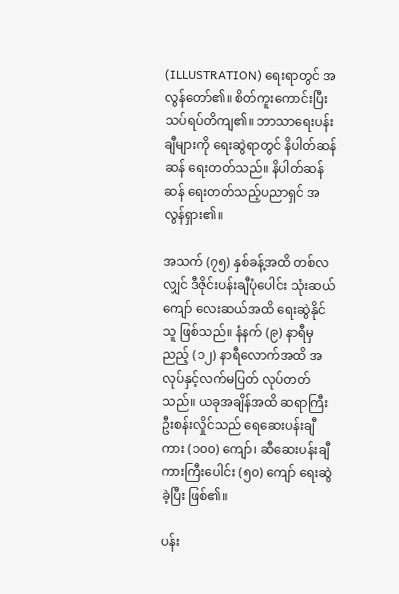(ILLUSTRATION) ရေးရာတွင် အလွန်တော်၏။ စိတ်ကူးကောင်းပြီး သပ်ရပ်တိကျ၏။ ဘာသာရေးပန်းချီများကို ရေးဆွဲရာတွင် နိပါတ်ဆန်ဆန် ရေးတတ်သည်။ နိပါတ်ဆန်ဆန် ရေးတတ်သည့်ပညာရှင် အလွန်ရှား၏။

အသက် (၇၅) နှစ်ခန့်အထိ တစ်လလျှင် ဒီဇိုင်းပန်းချီပုံပေါင်း သုံးဆယ်ကျော် လေးဆယ်အထိ ရေးဆွဲနိုင်သူ ဖြစ်သည်။ နံနက် (၉) နာရီမှ ညည့် (၁၂) နာရီလောက်အထိ အလုပ်နှင့်လက်မပြတ် လုပ်တတ်သည်။ ယခုအချိန်အထိ ဆရာကြီး ဦးစန်းလှိုင်သည် ရေဆေးပန်းချီကား (၁၀၀) ကျော်၊ ဆီဆေးပန်းချီကားကြီးပေါင်း (၅၀) ကျော် ရေးဆွဲခဲ့ပြီး ဖြစ်၏။

ပန်း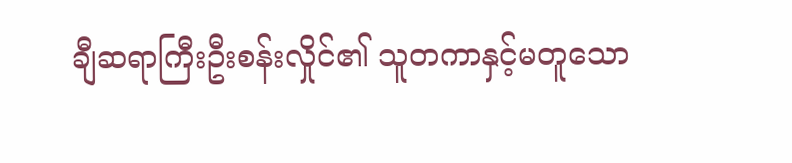ချီဆရာကြီးဦးစန်းလှိုင်၏ သူတကာနှင့်မတူသော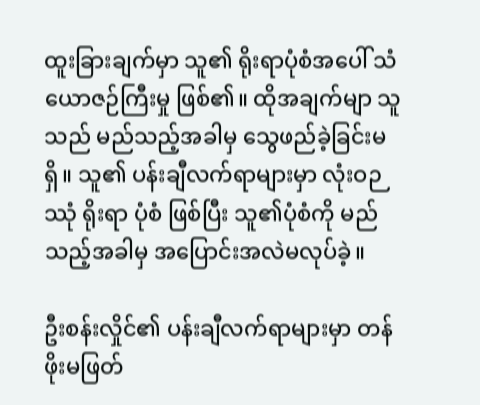ထူးခြားချက်မှာ သူ၏ ရိုးရာပုံစံအပေါ် သံယောဇဉ်ကြီးမှု ဖြစ်၏။ ထိုအချက်မျာ သူသည် မည်သည့်အခါမှ သွေဖည်ခဲ့ခြင်းမရှိ။ သူ၏ ပန်းချီလက်ရာများမှာ လုံးဝဉဿုံ ရိုးရာ ပုံစံ ဖြစ်ပြီး သူ၏ပုံစံကို မည်သည့်အခါမှ အပြောင်းအလဲမလုပ်ခဲ့။

ဦးစန်းလှိုင်၏ ပန်းချီလက်ရာများမှာ တန်ဖိုးမဖြတ်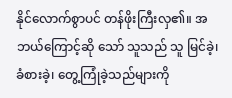နိုင်လောက်စွာပင် တန်ဖိုးကြီးလှ၏။ အဘယ်ကြောင့်ဆို သော် သူသည် သူ မြင်ခဲ့၊ ခံစားခဲ့၊ တွေ့ကြုံခဲ့သည်များကို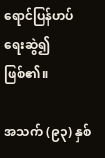ရောင်ပြန်ဟပ် ရေးဆွဲ၍ဖြစ်၏။

အသက် (၉၃) နှစ်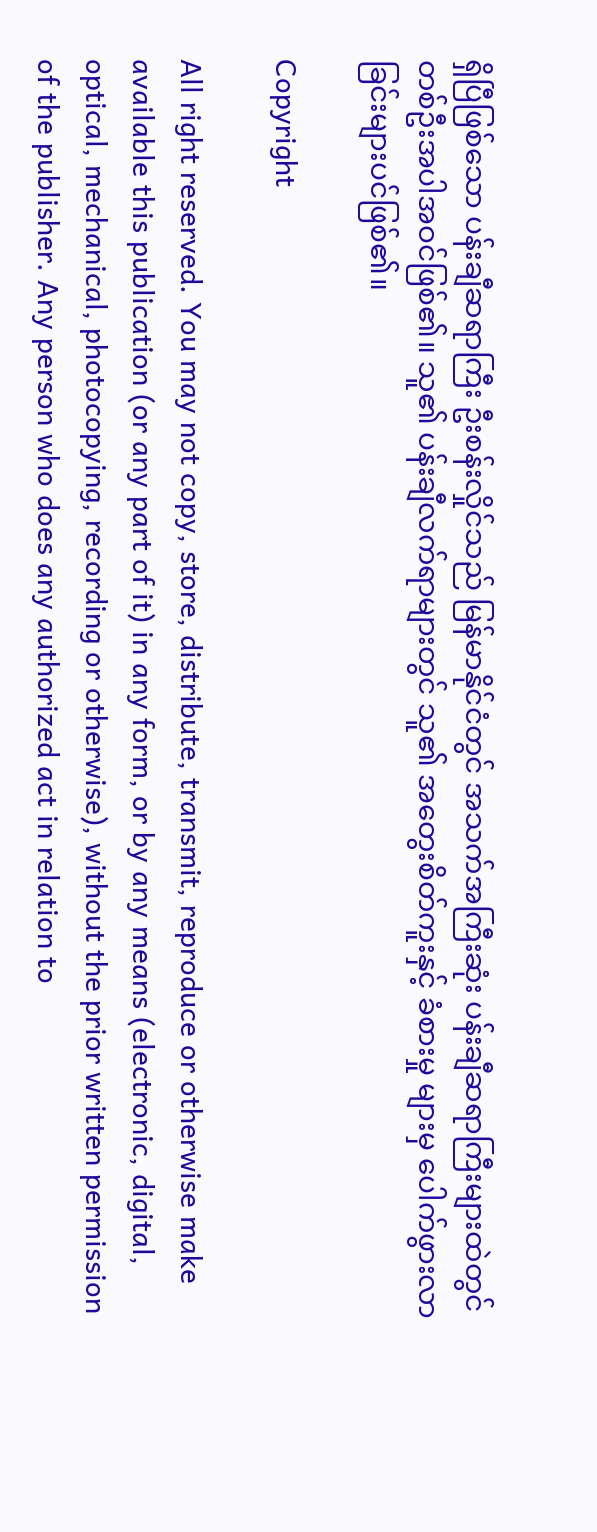ရှိပြီဖြစ်သော ပန်းချီဆရာကြီး ဦးစန်းလှိုင်သည် မြန်မာနိုင်ငံတွင် အသက်အကြီးဆုံး ပန်းချီဆရာကြီးများထဲတွင် တစ်ဦးအပါအဝင်ဖြစ်၏။ သူ၏ ပန်းချီလက်ရာများတွင် သူ၏ အတွေးစိတ်ကူးနှင့် ခံစားမှု များမှ ပေါက်ဖွားလာခြင်းများပင်ဖြစ်၏။

Copyright

All right reserved. You may not copy, store, distribute, transmit, reproduce or otherwise make available this publication (or any part of it) in any form, or by any means (electronic, digital, optical, mechanical, photocopying, recording or otherwise), without the prior written permission of the publisher. Any person who does any authorized act in relation to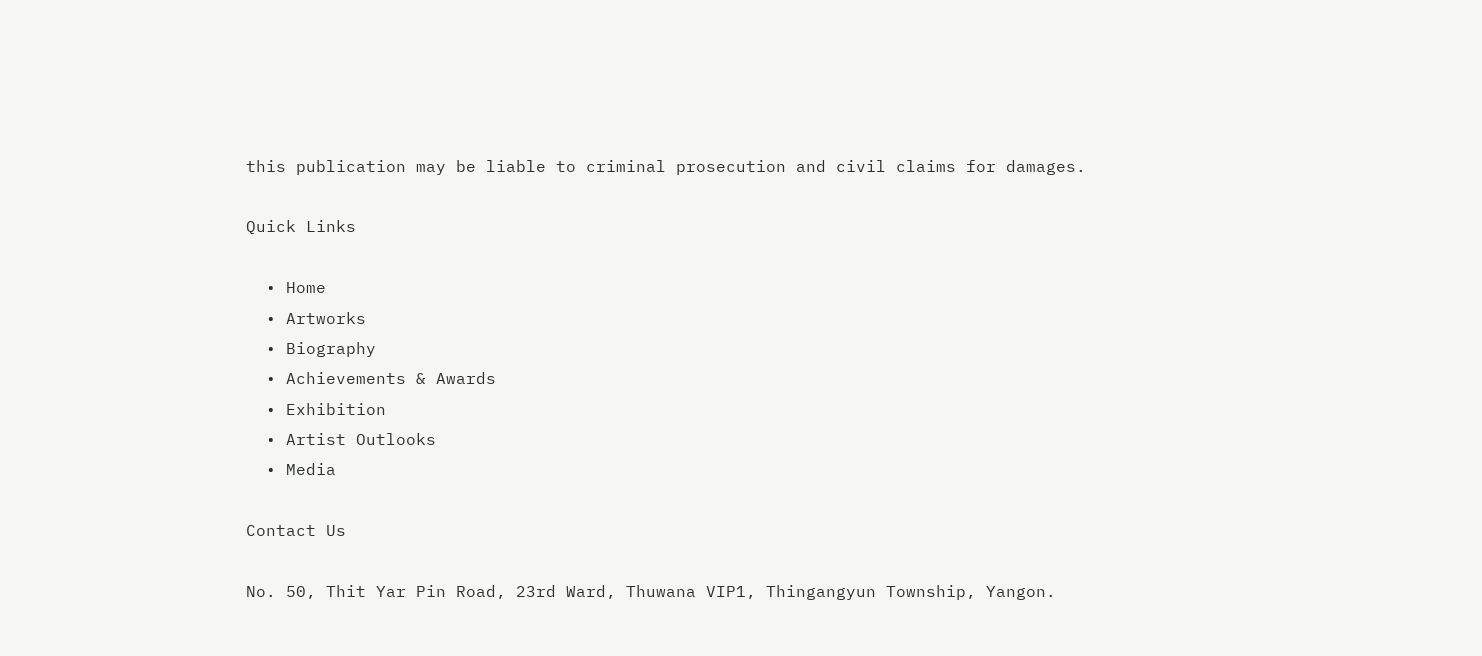this publication may be liable to criminal prosecution and civil claims for damages.

Quick Links

  • Home
  • Artworks
  • Biography
  • Achievements & Awards
  • Exhibition
  • Artist Outlooks
  • Media

Contact Us

No. 50, Thit Yar Pin Road, 23rd Ward, Thuwana VIP1, Thingangyun Township, Yangon.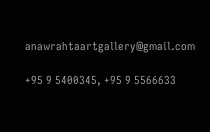anawrahtaartgallery@gmail.com

+95 9 5400345, +95 9 5566633